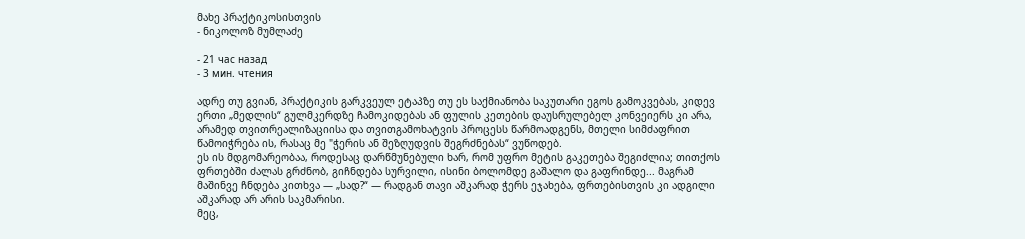მახე პრაქტიკოსისთვის
- ნიკოლოზ მუმლაძე

- 21 час назад
- 3 мин. чтения

ადრე თუ გვიან, პრაქტიკის გარკვეულ ეტაპზე თუ ეს საქმიანობა საკუთარი ეგოს გამოკვებას, კიდევ ერთი „მედლის“ გულმკერდზე ჩამოკიდებას ან ფულის კეთების დაუსრულებელ კონვეიერს კი არა, არამედ თვითრეალიზაციისა და თვითგამოხატვის პროცესს წარმოადგენს, მთელი სიმძაფრით წამოიჭრება ის, რასაც მე "ჭერის ან შეზღუდვის შეგრძნებას“ ვუწოდებ.
ეს ის მდგომარეობაა, როდესაც დარწმუნებული ხარ, რომ უფრო მეტის გაკეთება შეგიძლია; თითქოს ფრთებში ძალას გრძნობ, გიჩნდება სურვილი, ისინი ბოლომდე გაშალო და გაფრინდე... მაგრამ მაშინვე ჩნდება კითხვა — „სად?“ — რადგან თავი აშკარად ჭერს ეჯახება, ფრთებისთვის კი ადგილი აშკარად არ არის საკმარისი.
მეც,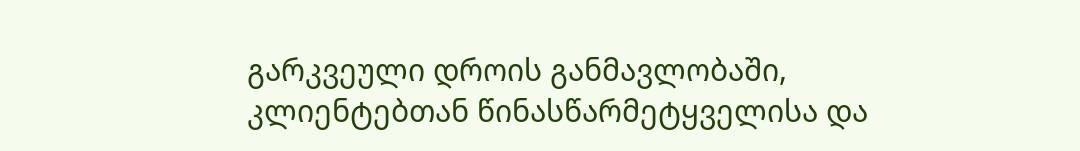გარკვეული დროის განმავლობაში, კლიენტებთან წინასწარმეტყველისა და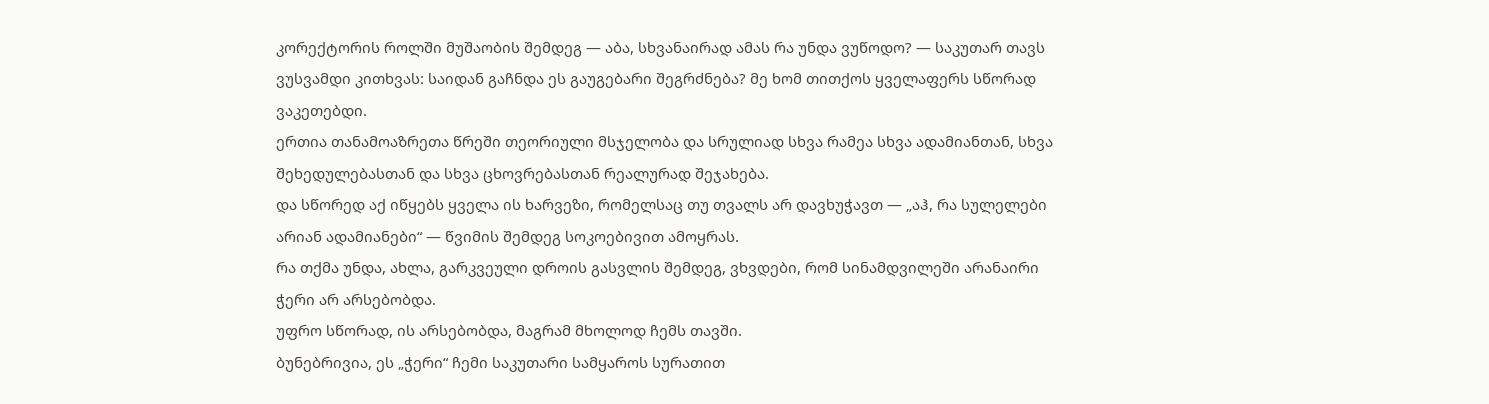კორექტორის როლში მუშაობის შემდეგ — აბა, სხვანაირად ამას რა უნდა ვუწოდო? — საკუთარ თავს ვუსვამდი კითხვას: საიდან გაჩნდა ეს გაუგებარი შეგრძნება? მე ხომ თითქოს ყველაფერს სწორად ვაკეთებდი.
ერთია თანამოაზრეთა წრეში თეორიული მსჯელობა და სრულიად სხვა რამეა სხვა ადამიანთან, სხვა შეხედულებასთან და სხვა ცხოვრებასთან რეალურად შეჯახება.
და სწორედ აქ იწყებს ყველა ის ხარვეზი, რომელსაც თუ თვალს არ დავხუჭავთ — „აჰ, რა სულელები არიან ადამიანები“ — წვიმის შემდეგ სოკოებივით ამოყრას.
რა თქმა უნდა, ახლა, გარკვეული დროის გასვლის შემდეგ, ვხვდები, რომ სინამდვილეში არანაირი ჭერი არ არსებობდა.
უფრო სწორად, ის არსებობდა, მაგრამ მხოლოდ ჩემს თავში.
ბუნებრივია, ეს „ჭერი“ ჩემი საკუთარი სამყაროს სურათით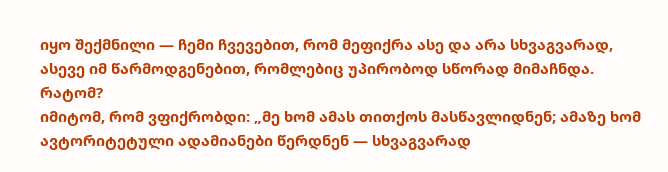იყო შექმნილი — ჩემი ჩვევებით, რომ მეფიქრა ასე და არა სხვაგვარად, ასევე იმ წარმოდგენებით, რომლებიც უპირობოდ სწორად მიმაჩნდა.
რატომ?
იმიტომ, რომ ვფიქრობდი: „მე ხომ ამას თითქოს მასწავლიდნენ; ამაზე ხომ ავტორიტეტული ადამიანები წერდნენ — სხვაგვარად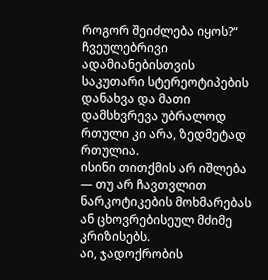როგორ შეიძლება იყოს?“
ჩვეულებრივი ადამიანებისთვის საკუთარი სტერეოტიპების დანახვა და მათი დამსხვრევა უბრალოდ რთული კი არა, ზედმეტად რთულია.
ისინი თითქმის არ იშლება — თუ არ ჩავთვლით ნარკოტიკების მოხმარებას ან ცხოვრებისეულ მძიმე კრიზისებს.
აი, ჯადოქრობის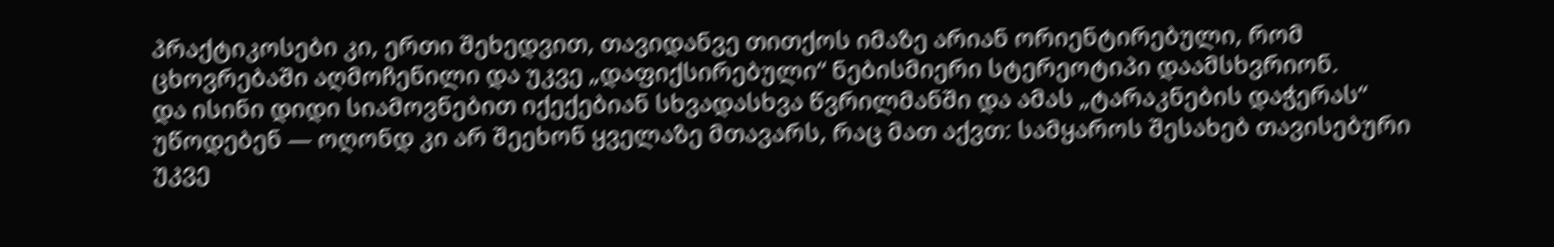პრაქტიკოსები კი, ერთი შეხედვით, თავიდანვე თითქოს იმაზე არიან ორიენტირებული, რომ ცხოვრებაში აღმოჩენილი და უკვე „დაფიქსირებული“ ნებისმიერი სტერეოტიპი დაამსხვრიონ.
და ისინი დიდი სიამოვნებით იქექებიან სხვადასხვა წვრილმანში და ამას „ტარაკნების დაჭერას“ უწოდებენ — ოღონდ კი არ შეეხონ ყველაზე მთავარს, რაც მათ აქვთ: სამყაროს შესახებ თავისებური უკვე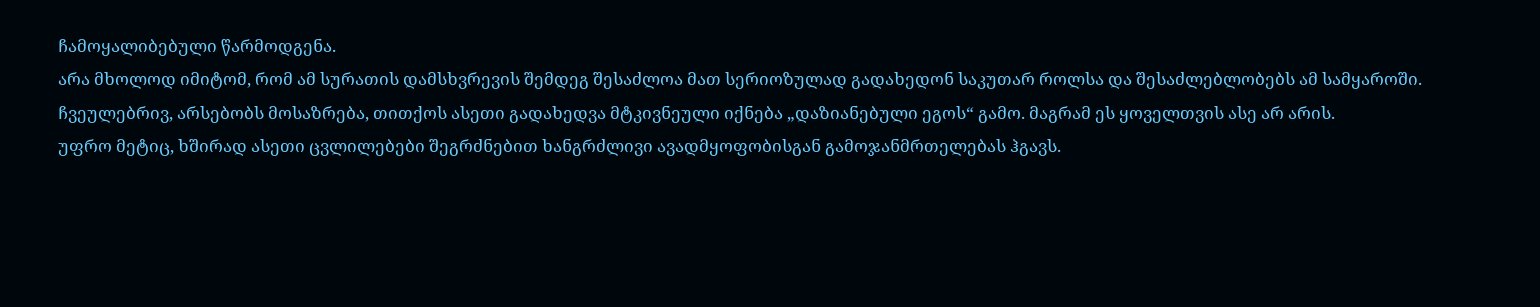ჩამოყალიბებული წარმოდგენა.
არა მხოლოდ იმიტომ, რომ ამ სურათის დამსხვრევის შემდეგ შესაძლოა მათ სერიოზულად გადახედონ საკუთარ როლსა და შესაძლებლობებს ამ სამყაროში.
ჩვეულებრივ, არსებობს მოსაზრება, თითქოს ასეთი გადახედვა მტკივნეული იქნება „დაზიანებული ეგოს“ გამო. მაგრამ ეს ყოველთვის ასე არ არის.
უფრო მეტიც, ხშირად ასეთი ცვლილებები შეგრძნებით ხანგრძლივი ავადმყოფობისგან გამოჯანმრთელებას ჰგავს.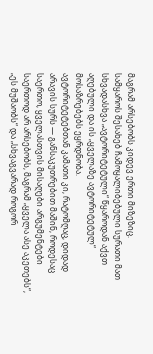მაგრამ არსებობს კიდევ ერთი მიზეზიც.
სამყაროს შესახებ ჩამოყალიბებული სურათი მათ სხვადასხვა „ავტორიტეტული“ წყაროდან აქვთ აღებული და ის „ყველაზე ავტორიტეტულ“ მოსაზრებებს ეყრდნობა.
ავტორიტეტებთან კამათი კი, რატომღაც, დიდად არავის სურს — განსაკუთრებით მაშინ, როდესაც საერთო, ყველასთვის მისაღები არგუმენტები საერთოდ არ არსებობს, მაგრამ „ყველა ასე აკეთებს“, „ეს მუშაობს“ და „სხვაგვარად როგორ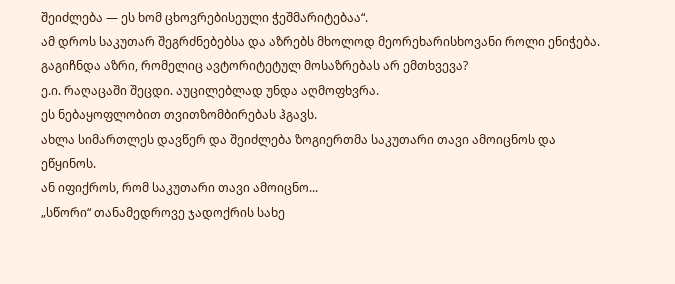შეიძლება — ეს ხომ ცხოვრებისეული ჭეშმარიტებაა“.
ამ დროს საკუთარ შეგრძნებებსა და აზრებს მხოლოდ მეორეხარისხოვანი როლი ენიჭება.
გაგიჩნდა აზრი, რომელიც ავტორიტეტულ მოსაზრებას არ ემთხვევა?
ე.ი. რაღაცაში შეცდი. აუცილებლად უნდა აღმოფხვრა.
ეს ნებაყოფლობით თვითზომბირებას ჰგავს.
ახლა სიმართლეს დავწერ და შეიძლება ზოგიერთმა საკუთარი თავი ამოიცნოს და ეწყინოს.
ან იფიქროს, რომ საკუთარი თავი ამოიცნო...
„სწორი“ თანამედროვე ჯადოქრის სახე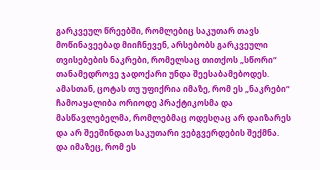გარკვეულ წრეებში, რომლებიც საკუთარ თავს მოწინავეებად მიიჩნევენ, არსებობს გარკვეული თვისებების ნაკრები, რომელსაც თითქოს „სწორი“ თანამედროვე ჯადოქარი უნდა შეესაბამებოდეს.
ამასთან, ცოტას თუ უფიქრია იმაზე, რომ ეს „ნაკრები“ ჩამოაყალიბა ორიოდე პრაქტიკოსმა და მასწავლებელმა, რომლებმაც ოდესღაც არ დაიზარეს და არ შეეშინდათ საკუთარი ვებგვერდების შექმნა.
და იმაზეც, რომ ეს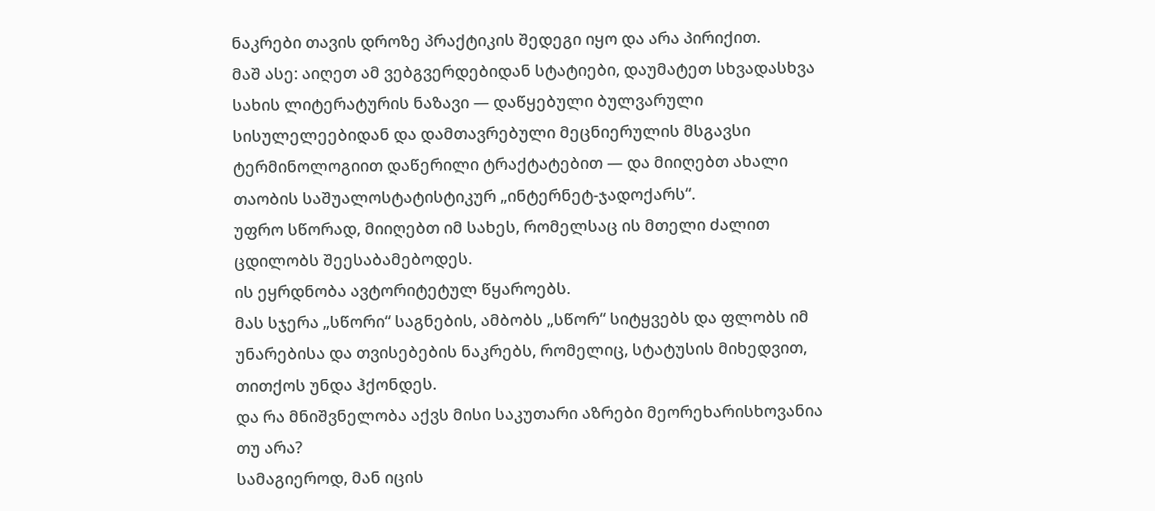ნაკრები თავის დროზე პრაქტიკის შედეგი იყო და არა პირიქით.
მაშ ასე: აიღეთ ამ ვებგვერდებიდან სტატიები, დაუმატეთ სხვადასხვა სახის ლიტერატურის ნაზავი — დაწყებული ბულვარული სისულელეებიდან და დამთავრებული მეცნიერულის მსგავსი ტერმინოლოგიით დაწერილი ტრაქტატებით — და მიიღებთ ახალი თაობის საშუალოსტატისტიკურ „ინტერნეტ-ჯადოქარს“.
უფრო სწორად, მიიღებთ იმ სახეს, რომელსაც ის მთელი ძალით ცდილობს შეესაბამებოდეს.
ის ეყრდნობა ავტორიტეტულ წყაროებს.
მას სჯერა „სწორი“ საგნების, ამბობს „სწორ“ სიტყვებს და ფლობს იმ უნარებისა და თვისებების ნაკრებს, რომელიც, სტატუსის მიხედვით, თითქოს უნდა ჰქონდეს.
და რა მნიშვნელობა აქვს მისი საკუთარი აზრები მეორეხარისხოვანია თუ არა?
სამაგიეროდ, მან იცის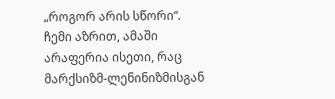„როგორ არის სწორი“.
ჩემი აზრით, ამაში არაფერია ისეთი, რაც მარქსიზმ-ლენინიზმისგან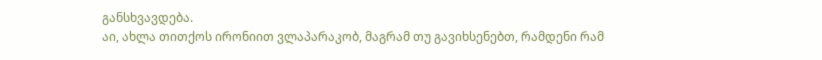განსხვავდება.
აი, ახლა თითქოს ირონიით ვლაპარაკობ, მაგრამ თუ გავიხსენებთ, რამდენი რამ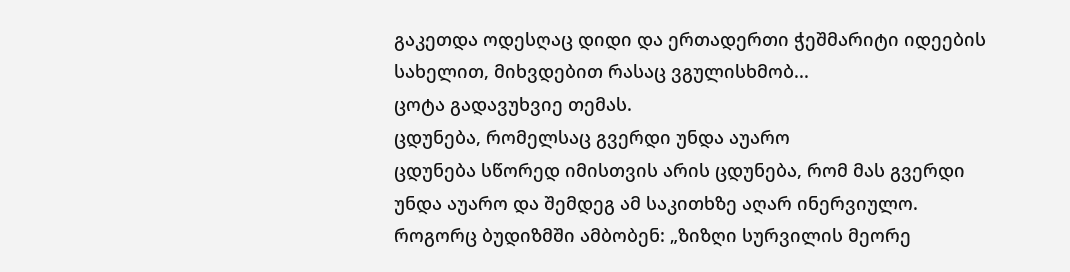გაკეთდა ოდესღაც დიდი და ერთადერთი ჭეშმარიტი იდეების სახელით, მიხვდებით რასაც ვგულისხმობ...
ცოტა გადავუხვიე თემას.
ცდუნება, რომელსაც გვერდი უნდა აუარო
ცდუნება სწორედ იმისთვის არის ცდუნება, რომ მას გვერდი უნდა აუარო და შემდეგ ამ საკითხზე აღარ ინერვიულო.
როგორც ბუდიზმში ამბობენ: „ზიზღი სურვილის მეორე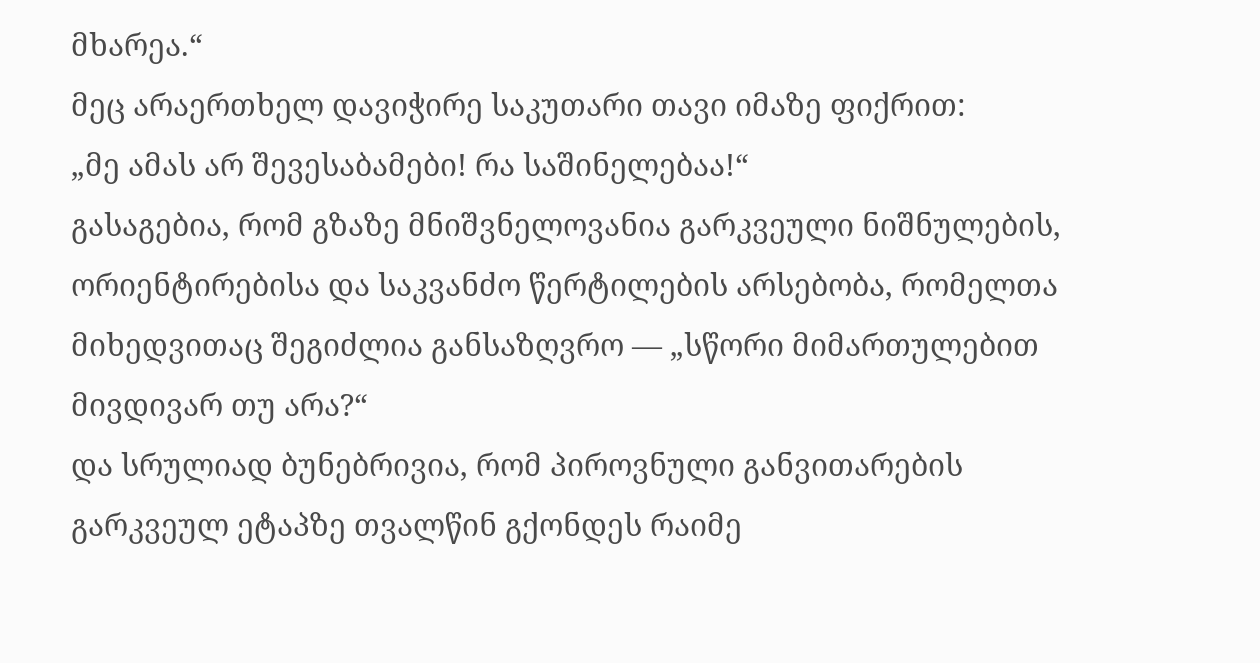მხარეა.“
მეც არაერთხელ დავიჭირე საკუთარი თავი იმაზე ფიქრით:
„მე ამას არ შევესაბამები! რა საშინელებაა!“
გასაგებია, რომ გზაზე მნიშვნელოვანია გარკვეული ნიშნულების, ორიენტირებისა და საკვანძო წერტილების არსებობა, რომელთა მიხედვითაც შეგიძლია განსაზღვრო — „სწორი მიმართულებით მივდივარ თუ არა?“
და სრულიად ბუნებრივია, რომ პიროვნული განვითარების გარკვეულ ეტაპზე თვალწინ გქონდეს რაიმე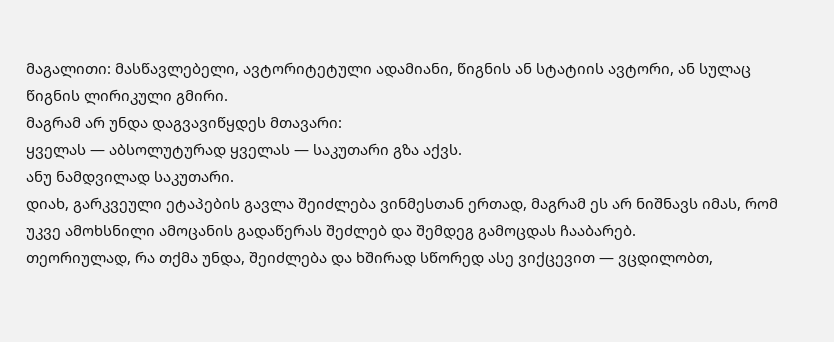მაგალითი: მასწავლებელი, ავტორიტეტული ადამიანი, წიგნის ან სტატიის ავტორი, ან სულაც წიგნის ლირიკული გმირი.
მაგრამ არ უნდა დაგვავიწყდეს მთავარი:
ყველას — აბსოლუტურად ყველას — საკუთარი გზა აქვს.
ანუ ნამდვილად საკუთარი.
დიახ, გარკვეული ეტაპების გავლა შეიძლება ვინმესთან ერთად, მაგრამ ეს არ ნიშნავს იმას, რომ უკვე ამოხსნილი ამოცანის გადაწერას შეძლებ და შემდეგ გამოცდას ჩააბარებ.
თეორიულად, რა თქმა უნდა, შეიძლება და ხშირად სწორედ ასე ვიქცევით — ვცდილობთ,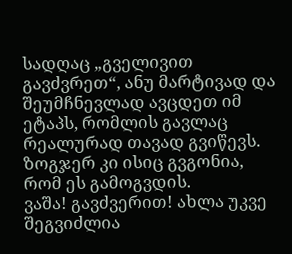სადღაც „გველივით გავძვრეთ“, ანუ მარტივად და შეუმჩნევლად ავცდეთ იმ ეტაპს, რომლის გავლაც რეალურად თავად გვიწევს.
ზოგჯერ კი ისიც გვგონია, რომ ეს გამოგვდის.
ვაშა! გავძვერით! ახლა უკვე შეგვიძლია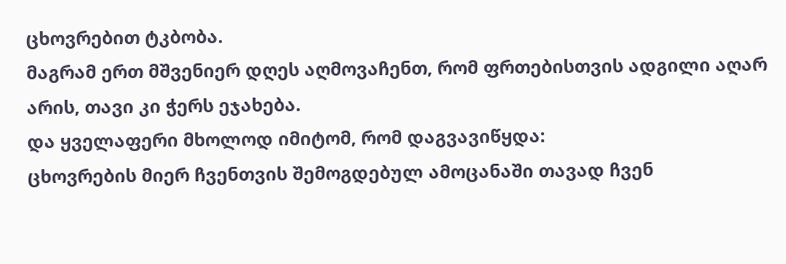ცხოვრებით ტკბობა.
მაგრამ ერთ მშვენიერ დღეს აღმოვაჩენთ, რომ ფრთებისთვის ადგილი აღარ არის, თავი კი ჭერს ეჯახება.
და ყველაფერი მხოლოდ იმიტომ, რომ დაგვავიწყდა:
ცხოვრების მიერ ჩვენთვის შემოგდებულ ამოცანაში თავად ჩვენ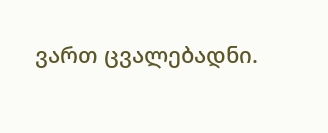ვართ ცვალებადნი.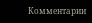Комментарии